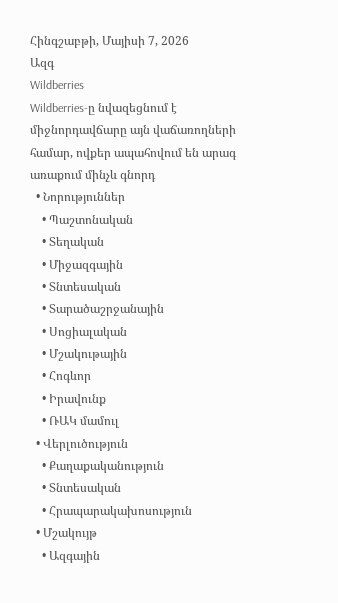Հինգշաբթի, Մայիսի 7, 2026
Ազգ
Wildberries
Wildberries-ը նվազեցնում է միջնորդավճարը այն վաճառողների համար, ովքեր ապահովում են արագ առաքում մինչև գնորդ
  • Նորություններ
    • Պաշտոնական
    • Տեղական
    • Միջազգային
    • Տնտեսական
    • Տարածաշրջանային
    • Սոցիալական
    • Մշակութային
    • Հոգևոր
    • Իրավունք
    • ՌԱԿ մամուլ
  • Վերլուծություն
    • Քաղաքականություն
    • Տնտեսական
    • Հրապարակախոսություն
  • Մշակույթ
    • Ազգային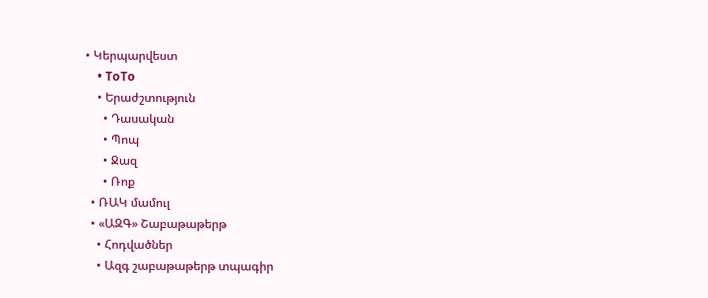• Կերպարվեստ
    • ToTo
    • Երաժշտություն
      • Դասական
      • Պոպ
      • Ջազ
      • Ռոք
  • ՌԱԿ մամուլ
  • «ԱԶԳ» Շաբաթաթերթ
    • Հոդվածներ
    • Ազգ շաբաթաթերթ տպագիր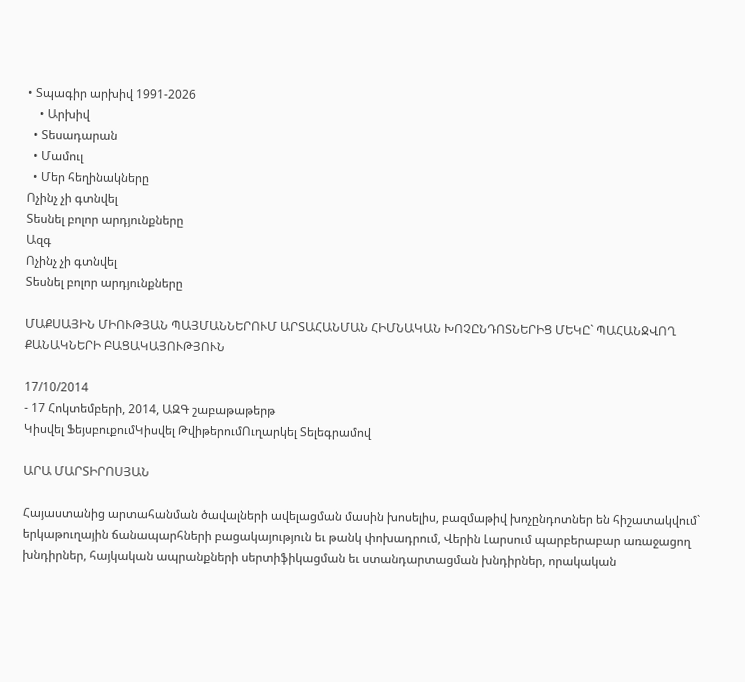• Տպագիր արխիվ 1991-2026
    • Արխիվ
  • Տեսադարան
  • Մամուլ
  • Մեր հեղինակները
Ոչինչ չի գտնվել
Տեսնել բոլոր արդյունքները
Ազգ
Ոչինչ չի գտնվել
Տեսնել բոլոր արդյունքները

ՄԱՔՍԱՅԻՆ ՄԻՈՒԹՅԱՆ ՊԱՅՄԱՆՆԵՐՈՒՄ ԱՐՏԱՀԱՆՄԱՆ ՀԻՄՆԱԿԱՆ ԽՈՉԸՆԴՈՏՆԵՐԻՑ ՄԵԿԸ` ՊԱՀԱՆՋՎՈՂ ՔԱՆԱԿՆԵՐԻ ԲԱՑԱԿԱՅՈՒԹՅՈՒՆ

17/10/2014
- 17 Հոկտեմբերի, 2014, ԱԶԳ շաբաթաթերթ
Կիսվել ՖեյսբուքումԿիսվել ԹվիթերումՈւղարկել Տելեգրամով

ԱՐԱ ՄԱՐՏԻՐՈՍՅԱՆ

Հայաստանից արտահանման ծավալների ավելացման մասին խոսելիս, բազմաթիվ խոչընդոտներ են հիշատակվում` երկաթուղային ճանապարհների բացակայություն եւ թանկ փոխադրում, Վերին Լարսում պարբերաբար առաջացող խնդիրներ, հայկական ապրանքների սերտիֆիկացման եւ ստանդարտացման խնդիրներ, որակական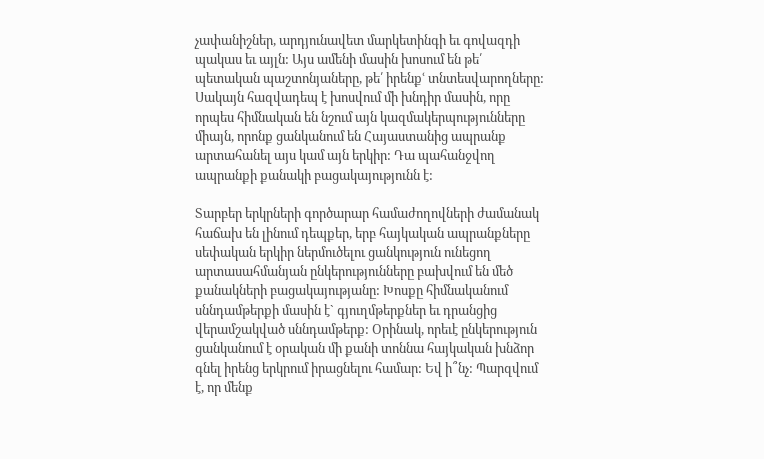չափանիշներ, արդյունավետ մարկետինգի եւ գովազդի պակաս եւ այլն: Այս ամենի մասին խոսում են թե՛ պետական պաշտոնյաները, թե՛ իրենքՙ տնտեսվարողները: Սակայն հազվադեպ է խոսվում մի խնդիր մասին, որը որպես հիմնական են նշում այն կազմակերպությունները միայն, որոնք ցանկանում են Հայաստանից ապրանք արտահանել այս կամ այն երկիր: Դա պահանջվող ապրանքի քանակի բացակայությունն է:

Տարբեր երկրների գործարար համաժողովների ժամանակ հաճախ են լինում դեպքեր, երբ հայկական ապրանքները սեփական երկիր ներմուծելու ցանկություն ունեցող արտասահմանյան ընկերությունները բախվում են մեծ քանակների բացակայությանը: Խոսքը հիմնականում սննդամթերքի մասին է` գյուղմթերքներ եւ դրանցից վերամշակված սննդամթերք: Օրինակ, որեւէ ընկերություն ցանկանում է օրական մի քանի տոննա հայկական խնձոր գնել իրենց երկրում իրացնելու համար: Եվ ի՞նչ: Պարզվում է, որ մենք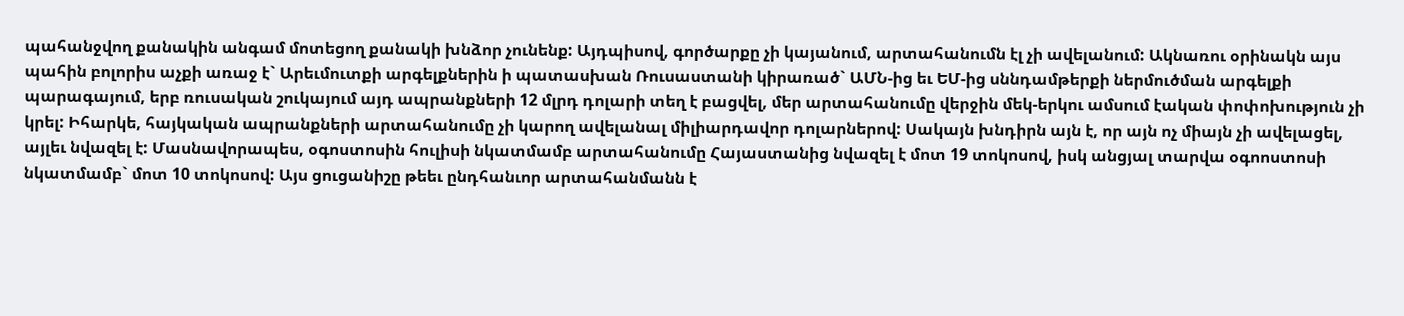պահանջվող քանակին անգամ մոտեցող քանակի խնձոր չունենք: Այդպիսով, գործարքը չի կայանում, արտահանումն էլ չի ավելանում: Ակնառու օրինակն այս պահին բոլորիս աչքի առաջ է` Արեւմուտքի արգելքներին ի պատասխան Ռուսաստանի կիրառած` ԱՄՆ-ից եւ ԵՄ-ից սննդամթերքի ներմուծման արգելքի պարագայում, երբ ռուսական շուկայում այդ ապրանքների 12 մլրդ դոլարի տեղ է բացվել, մեր արտահանումը վերջին մեկ-երկու ամսում էական փոփոխություն չի կրել: Իհարկե, հայկական ապրանքների արտահանումը չի կարող ավելանալ միլիարդավոր դոլարներով: Սակայն խնդիրն այն է, որ այն ոչ միայն չի ավելացել, այլեւ նվազել է: Մասնավորապես, օգոստոսին հուլիսի նկատմամբ արտահանումը Հայաստանից նվազել է մոտ 19 տոկոսով, իսկ անցյալ տարվա օգոոստոսի նկատմամբ` մոտ 10 տոկոսով: Այս ցուցանիշը թեեւ ընդհանւոր արտահանմանն է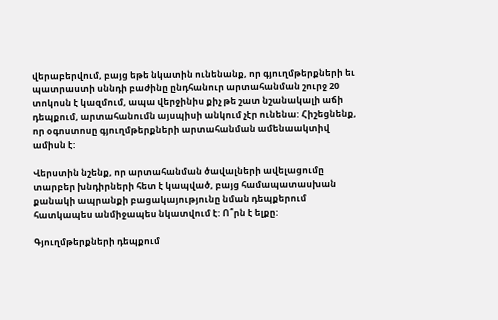վերաբերվում, բայց եթե նկատին ունենանք, որ գյուղմթերքների եւ պատրաստի սննդի բաժինը ընդհանուր արտահանման շուրջ 20 տոկոսն է կազմում, ապա վերջինիս քիչ թե շատ նշանակալի աճի դեպքում, արտահանումն այսպիսի անկում չէր ունենա: Հիշեցնենք, որ օգոստոսը գյուղմթերքների արտահանման ամենաակտիվ ամիսն է:

Վերստին նշենք, որ արտահանման ծավալների ավելացումը տարբեր խնդիրների հետ է կապված, բայց համապատասխան քանակի ապրանքի բացակայությունը նման դեպքերում հատկապես անմիջապես նկատվում է: Ո՞րն է ելքը:

Գյուղմթերքների դեպքում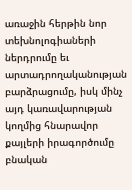առաջին հերթին նոր տեխնոլոգիաների ներդրումը եւ արտադրողականության բարձրացումը, իսկ մինչ այդ կառավարության կողմից հնարավոր քայլերի իրագործումը բնական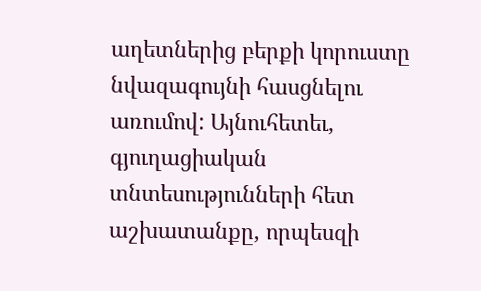աղետներից բերքի կորուստը նվազագույնի հասցնելու առումով: Այնուհետեւ, գյուղացիական տնտեսությունների հետ աշխատանքը, որպեսզի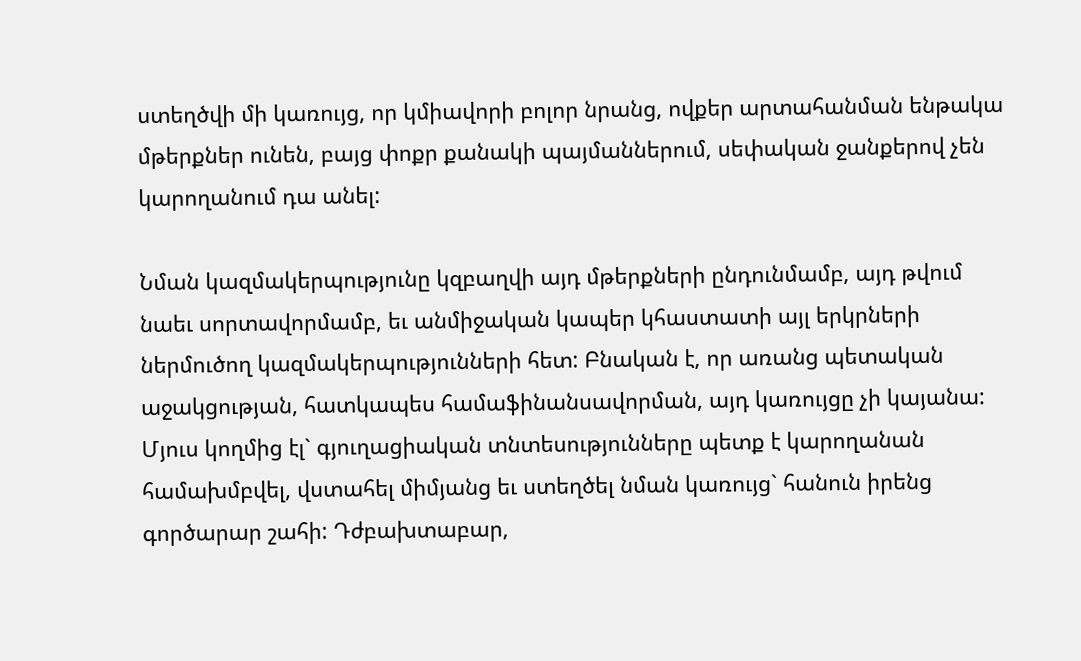ստեղծվի մի կառույց, որ կմիավորի բոլոր նրանց, ովքեր արտահանման ենթակա մթերքներ ունեն, բայց փոքր քանակի պայմաններում, սեփական ջանքերով չեն կարողանում դա անել:

Նման կազմակերպությունը կզբաղվի այդ մթերքների ընդունմամբ, այդ թվում նաեւ սորտավորմամբ, եւ անմիջական կապեր կհաստատի այլ երկրների ներմուծող կազմակերպությունների հետ: Բնական է, որ առանց պետական աջակցության, հատկապես համաֆինանսավորման, այդ կառույցը չի կայանա: Մյուս կողմից էլ` գյուղացիական տնտեսությունները պետք է կարողանան համախմբվել, վստահել միմյանց եւ ստեղծել նման կառույց` հանուն իրենց գործարար շահի: Դժբախտաբար,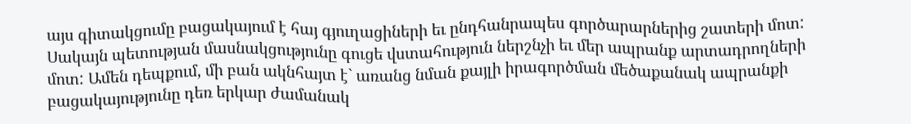այս գիտակցումը բացակայում է հայ գյուղացիների եւ ընդհանրապես գործարարներից շատերի մոտ: Սակայն պետության մասնակցությունը գուցե վստահություն ներշնչի եւ մեր ապրանք արտադրողների մոտ: Ամեն դեպքում, մի բան ակնհայտ է` առանց նման քայլի իրագործման մեծաքանակ ապրանքի բացակայությունը դեռ երկար ժամանակ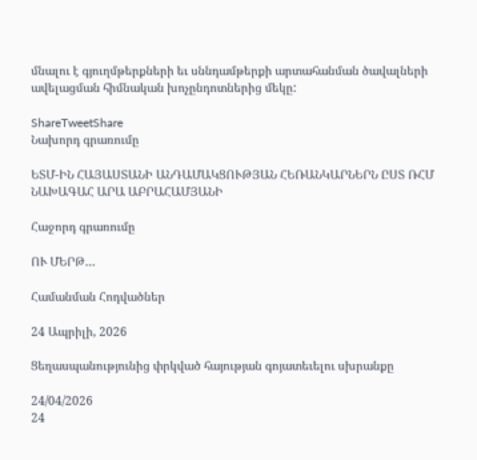մնալու է գյուղմթերքների եւ սննդամթերքի արտահանման ծավալների ավելացման հիմնական խոչընդոտներից մեկը:

ShareTweetShare
Նախորդ գրառումը

ԵՏՄ-ԻՆ ՀԱՅԱՍՏԱՆԻ ԱՆԴԱՄԱԿՑՈՒԹՅԱՆ ՀԵՌԱՆԿԱՐՆԵՐՆ ԸՍՏ ՌՀՄ ՆԱԽԱԳԱՀ ԱՐԱ ԱԲՐԱՀԱՄՅԱՆԻ

Հաջորդ գրառումը

ՈՒ ՄԵՐԹ…

Համանման Հոդվածներ

24 Ապրիլի, 2026

Ցեղասպանությունից փրկված հայության գոյատեւելու սխրանքը

24/04/2026
24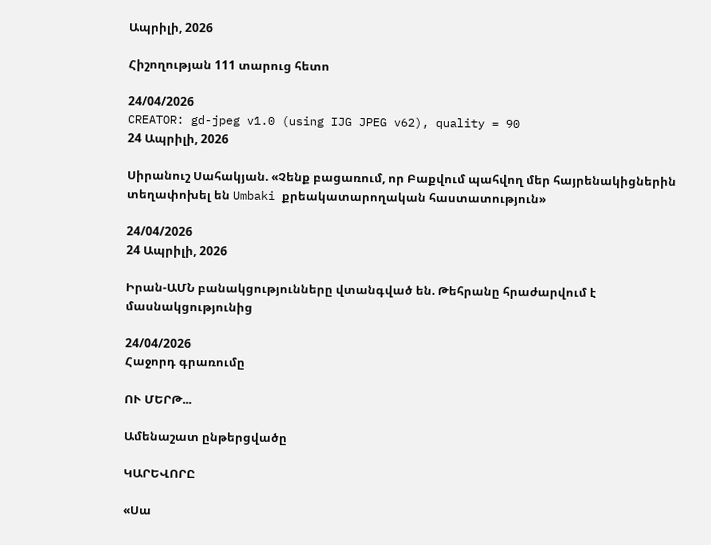Ապրիլի, 2026

Հիշողության 111 տարուց հետո

24/04/2026
CREATOR: gd-jpeg v1.0 (using IJG JPEG v62), quality = 90
24 Ապրիլի, 2026

Սիրանուշ Սահակյան. «Չենք բացառում, որ Բաքվում պահվող մեր հայրենակիցներին տեղափոխել են Umbaki քրեակատարողական հաստատություն»

24/04/2026
24 Ապրիլի, 2026

Իրան-ԱՄՆ բանակցությունները վտանգված են. Թեհրանը հրաժարվում է մասնակցությունից

24/04/2026
Հաջորդ գրառումը

ՈՒ ՄԵՐԹ...

Ամենաշատ ընթերցվածը

ԿԱՐԵՎՈՐԸ

«Սա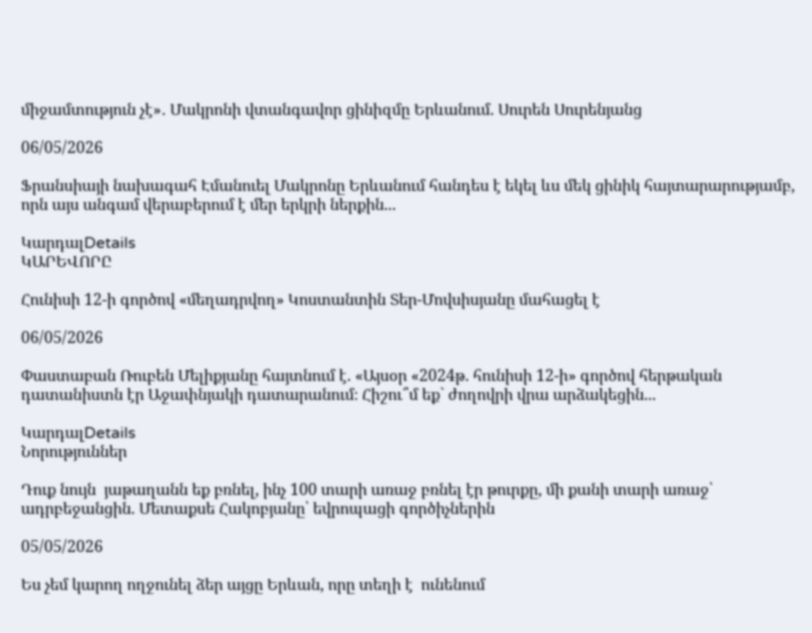միջամտություն չէ»․ Մակրոնի վտանգավոր ցինիզմը Երևանում. Սուրեն Սուրենյանց

06/05/2026

Ֆրանսիայի նախագահ Էմանուել Մակրոնը Երևանում հանդես է եկել ևս մեկ ցինիկ հայտարարությամբ, որն այս անգամ վերաբերում է մեր երկրի ներքին...

ԿարդալDetails
ԿԱՐԵՎՈՐԸ

Հունիսի 12-ի գործով «մեղադրվող» Կոստանտին Տեր-Մովսիսյանը մահացել է

06/05/2026

Փաստաբան Ռուբեն Մելիքյանը հայտնում է. «Այսօր «2024թ. հունիսի 12-ի» գործով հերթական դատանիստն էր Աջափնյակի դատարանում։ Հիշու՞մ եք` ժողովրի վրա արձակեցին...

ԿարդալDetails
Նորություններ

Դուք նույն  յաթաղանն եք բռնել, ինչ 100 տարի առաջ բռնել էր թուրքը, մի քանի տարի առաջ՝ ադրբեջանցին. Մետաքսե Հակոբյանը՝ եվրոպացի գործիչներին

05/05/2026

Ես չեմ կարող ողջունել ձեր այցը Երևան, որը տեղի է  ունենում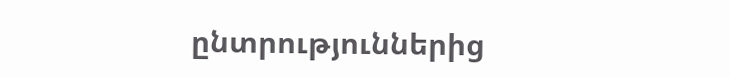ընտրություններից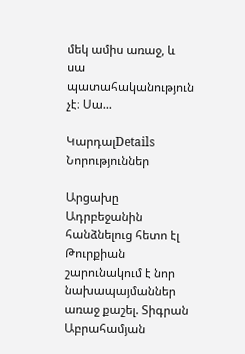մեկ ամիս առաջ, և սա պատահականություն չէ։ Սա...

ԿարդալDetails
Նորություններ

Արցախը Ադրբեջանին հանձնելուց հետո էլ Թուրքիան շարունակում է նոր նախապայմաններ առաջ քաշել. Տիգրան Աբրահամյան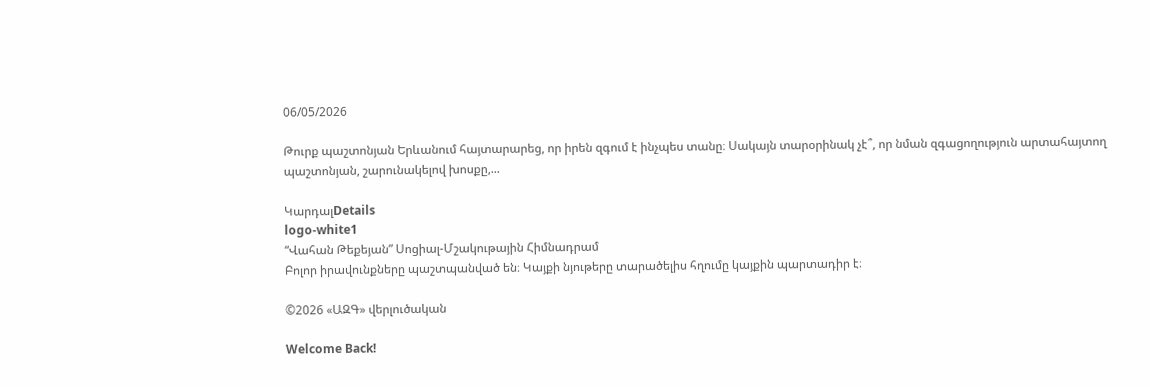06/05/2026

Թուրք պաշտոնյան Երևանում հայտարարեց, որ իրեն զգում է ինչպես տանը։ Սակայն տարօրինակ չէ՞, որ նման զգացողություն արտահայտող պաշտոնյան, շարունակելով խոսքը,...

ԿարդալDetails
logo-white1
“Վահան Թեքեյան” Սոցիալ-Մշակութային Հիմնադրամ
Բոլոր իրավունքները պաշտպանված են։ Կայքի նյութերը տարածելիս հղումը կայքին պարտադիր է։

©2026 «ԱԶԳ» վերլուծական

Welcome Back!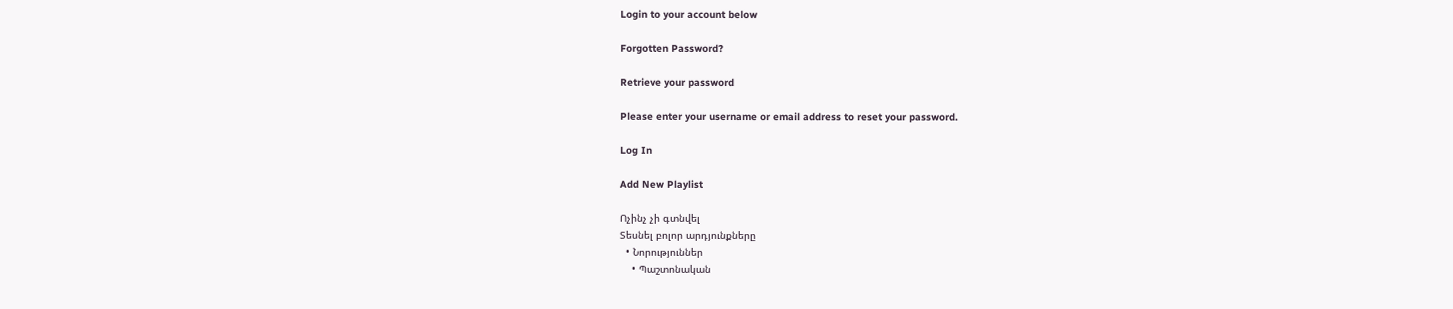Login to your account below

Forgotten Password?

Retrieve your password

Please enter your username or email address to reset your password.

Log In

Add New Playlist

Ոչինչ չի գտնվել
Տեսնել բոլոր արդյունքները
  • Նորություններ
    • Պաշտոնական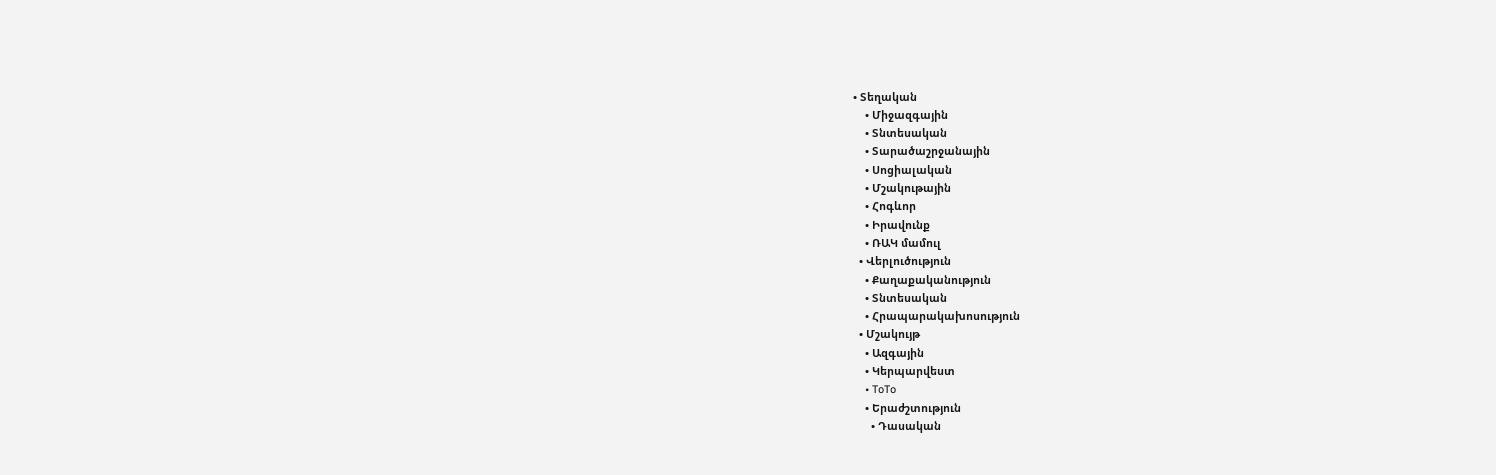• Տեղական
    • Միջազգային
    • Տնտեսական
    • Տարածաշրջանային
    • Սոցիալական
    • Մշակութային
    • Հոգևոր
    • Իրավունք
    • ՌԱԿ մամուլ
  • Վերլուծություն
    • Քաղաքականություն
    • Տնտեսական
    • Հրապարակախոսություն
  • Մշակույթ
    • Ազգային
    • Կերպարվեստ
    • ToTo
    • Երաժշտություն
      • Դասական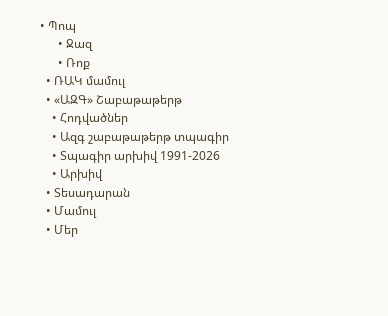• Պոպ
      • Ջազ
      • Ռոք
  • ՌԱԿ մամուլ
  • «ԱԶԳ» Շաբաթաթերթ
    • Հոդվածներ
    • Ազգ շաբաթաթերթ տպագիր
    • Տպագիր արխիվ 1991-2026
    • Արխիվ
  • Տեսադարան
  • Մամուլ
  • Մեր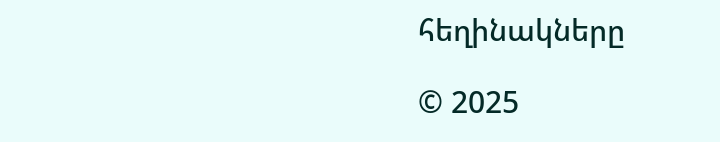հեղինակները

© 2025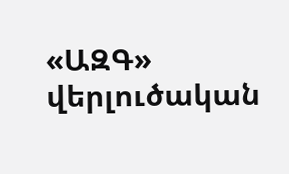«ԱԶԳ» վերլուծական